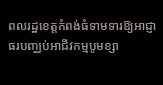ពលរដ្ឋខេត្តកំពង់ធំទាមទារឱ្យអាជ្ញាធរបញ្ឈប់អាជីវកម្មបូមខ្សា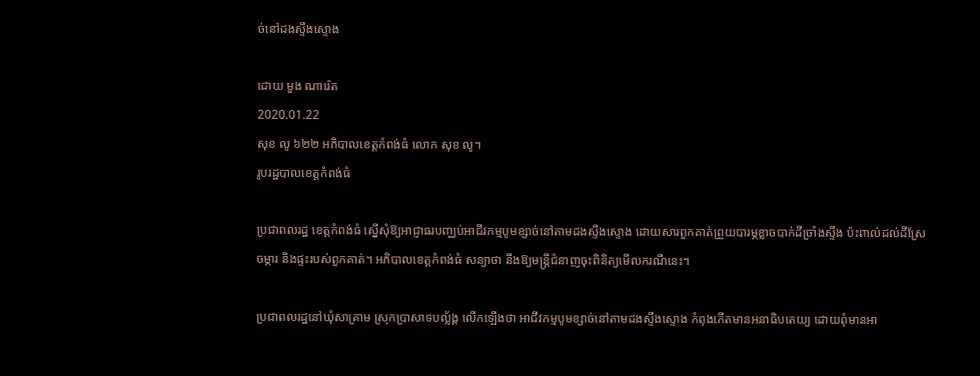ច់នៅដងស្ទឹងស្ទោង

ដោយ មួង ណារ៉េត
2020.01.22
សុខ លូ ៦២២ អភិបាលខេត្តកំពង់ធំ លោក សុខ លូ។
រូបរដ្ឋបាលខេត្តកំពង់ធំ

ប្រជាពលរដ្ឋ ខេត្តកំពង់ធំ ស្នើសុំឱ្យអាជ្ញាធរបញ្ឈប់អាជីវកម្មបូមខ្សាច់នៅតាមដងស្ទឹងស្ទោង ដោយសារពួកគាត់ព្រួយបារម្ភខ្លាចបាក់ដីច្រាំងស្ទឹង ប៉ះពាល់ដល់ដីស្រែចម្ការ និងផ្ទះរបស់ពួកគាត់។ អភិបាលខេត្តកំពង់ធំ សន្យាថា នឹងឱ្យមន្ត្រីជំនាញចុះពិនិត្យមើលករណីនេះ។

ប្រជាពលរដ្ឋនៅឃុំសាគ្រាម ស្រុកប្រាសាទបល្ល័ង្គ លើកឡើងថា អាជីវកម្មបូមខ្សាច់នៅតាមដងស្ទឹងស្ទោង កំពុងកើតមានអនាធិបតេយ្យ ដោយពុំមានអា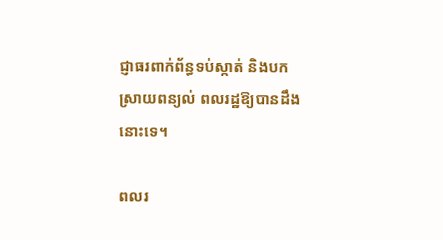ជ្ញាធរពាក់ព័ន្ធទប់ស្កាត់ និងបកស្រាយពន្យល់ ពលរដ្ឋឱ្យបានដឹងនោះទេ។

ពលរ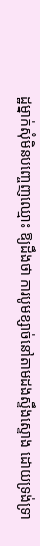ដ្ឋម្នាក់សុំមិនបញ្ចេញឈ្មោះ ឱ្យដឹងថា ការបូមខ្សាច់នៅតាមដងស្ទឹងស្ទោង ដោយទ្រង់ទ្រា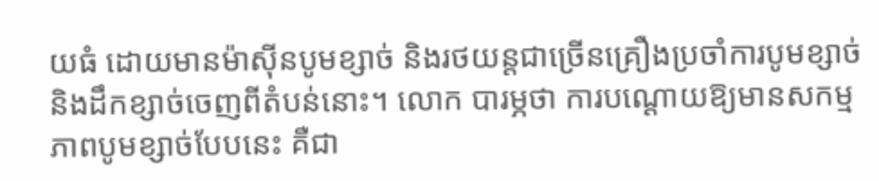យធំ ដោយមានម៉ាស៊ីនបូមខ្សាច់ និងរថយន្តជាច្រើនគ្រឿងប្រចាំការបូមខ្សាច់ និងដឹកខ្សាច់ចេញពីតំបន់នោះ។ លោក បារម្ភថា ការបណ្ដោយឱ្យមានសកម្មភាពបូមខ្សាច់បែបនេះ គឺជា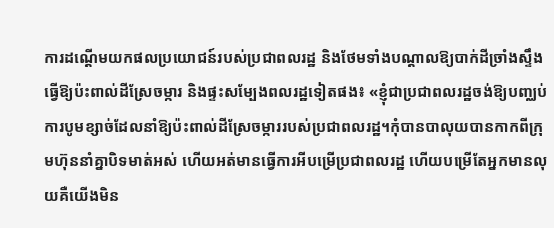ការដណ្ដើមយកផលប្រយោជន៍របស់ប្រជាពលរដ្ឋ និងថែមទាំងបណ្ដាលឱ្យបាក់ដីច្រាំងស្ទឹង ធ្វើឱ្យប៉ះពាល់ដីស្រែចម្ការ និងផ្ទះសម្បែងពលរដ្ឋទៀតផង៖ «ខ្ញុំជាប្រជាពលរដ្ឋចង់ឱ្យបញ្ឈប់ការបូមខ្សាច់ដែលនាំឱ្យប៉ះពាល់ដីស្រែចម្ការរបស់ប្រជាពលរដ្ឋ។កុំបានបាលុយបានកាកពីក្រុមហ៊ុននាំគ្នាបិទមាត់អស់ ហើយអត់មានធ្វើការអីបម្រើប្រជាពលរដ្ឋ ហើយបម្រើតែអ្នកមានលុយគឺយើងមិន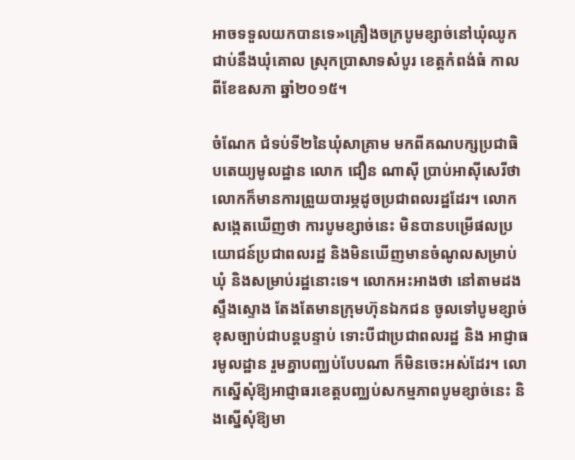អាចទទួលយកបានទេ»គ្រឿងចក្របូមខ្សាច់នៅឃុំឈូក ជាប់នឹងឃុំគោល ស្រុកប្រាសាទសំបូរ ខេត្តកំពង់ធំ កាលពីខែឧសភា ឆ្នាំ២០១៥។

ចំណែក ជំទប់ទី២នៃឃុំសាគ្រាម មកពីគណបក្សប្រជាធិបតេយ្យមូលដ្ឋាន លោក ជឿន ណាស៊ី ប្រាប់អាស៊ីសេរីថា លោកក៏មានការព្រួយបារម្ភដូចប្រជាពលរដ្ឋដែរ។ លោកសង្កេតឃើញថា ការបូមខ្សាច់នេះ មិនបានបម្រើផលប្រយោជន៍ប្រជាពលរដ្ឋ និងមិនឃើញមានចំណូលសម្រាប់ឃុំ និងសម្រាប់រដ្ឋនោះទេ។ លោកអះអាងថា នៅតាមដងស្ទឹងស្ទោង តែងតែមានក្រុមហ៊ុនឯកជន ចូលទៅបូមខ្សាច់ខុសច្បាប់ជាបន្តបន្ទាប់ ទោះបីជាប្រជាពលរដ្ឋ និង អាជ្ញាធរមូលដ្ឋាន រួមគ្នាបញ្ឈប់បែបណា ក៏មិនចេះអស់ដែរ។ លោកស្នើសុំឱ្យអាជ្ញាធរខេត្តបញ្ឈប់សកម្មភាពបូមខ្សាច់នេះ និងស្នើសុំឱ្យមា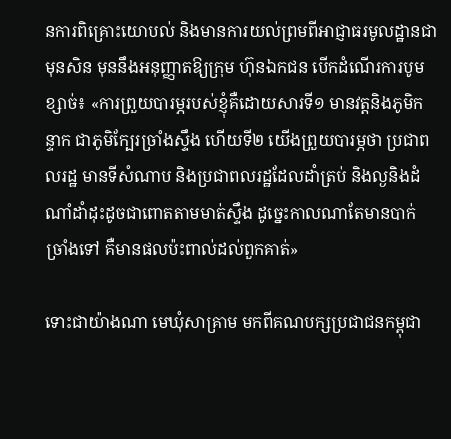នការពិគ្រោះយោបល់ និងមានការយល់ព្រមពីអាជ្ញាធរមូលដ្ឋានជាមុនសិន មុននឹងអនុញ្ញាតឱ្យក្រុម ហ៊ុនឯកជន បើកដំណើរការបូមខ្សាច់៖ «ការព្រួយបារម្ភរបស់ខ្ញុំគឺដោយសារទី១ មានវត្តនិងភូមិកន្ទាក ជាភូមិក្បែរច្រាំងស្ទឹង ហើយទី២ យើងព្រួយបារម្ភថា ប្រជាពលរដ្ឋ មានទីសំណាប និងប្រជាពលរដ្ឋដែលដាំត្រប់ និងល្ងនិងដំណាំដាំដុះដូចជាពោតតាមមាត់ស្ទឹង ដូច្នេះកាលណាតែមានបាក់ច្រាំងទៅ គឺមានផលប៉ះពាល់ដល់ពួកគាត់»

ទោះជាយ៉ាងណា មេឃុំសាគ្រាម មកពីគណបក្សប្រជាជនកម្ពុជា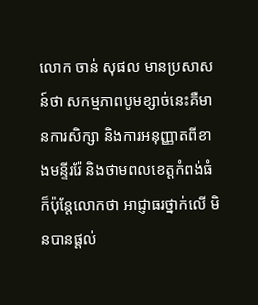លោក ចាន់ សុផល មានប្រសាសន៍ថា សកម្មភាពបូមខ្សាច់នេះគឺមានការសិក្សា និងការអនុញ្ញាតពីខាងមន្ទីររ៉ែ និងថាមពលខេត្តកំពង់ធំ ក៏ប៉ុន្តែលោកថា អាជ្ញាធរថ្នាក់លើ មិនបានផ្ដល់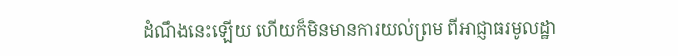ដំណឹងនេះឡើយ ហើយក៏មិនមានការយល់ព្រម ពីអាជ្ញាធរមូលដ្ឋា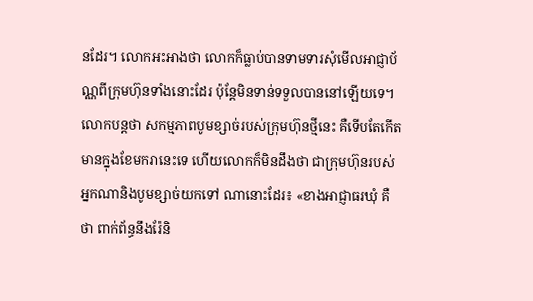នដែរ។ លោកអះអាងថា លោកក៏ធ្លាប់បានទាមទារសុំមើលអាជ្ញាប័ណ្ណពីក្រុមហ៊ុនទាំងនោះដែរ ប៉ុន្តែមិនទាន់ទទួលបាននៅឡើយទេ។ លោកបន្តថា សកម្មភាពបូមខ្សាច់របស់ក្រុមហ៊ុនថ្មីនេះ គឺទើបតែកើតមានក្នុងខែមករានេះទេ ហើយលោកក៏មិនដឹងថា ជាក្រុមហ៊ុនរបស់អ្នកណានិងបូមខ្សាច់យកទៅ ណានោះដែរ៖ «ខាងអាជ្ញាធរឃុំ គឺថា ពាក់ព័ន្ធនឹងរ៉ែនិ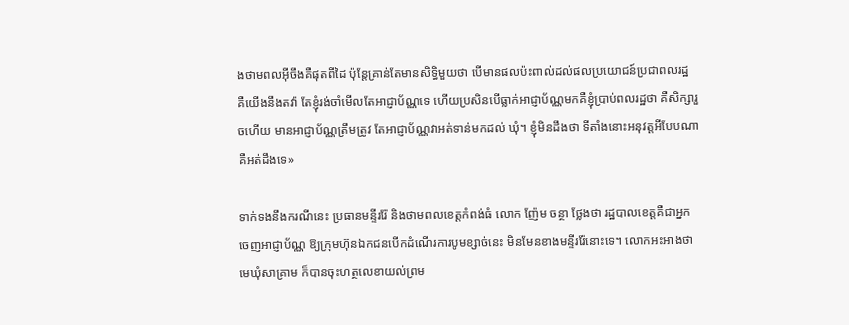ងថាមពលអ៊ីចឹងគឺផុតពីដៃ ប៉ុន្តែគ្រាន់តែមានសិទ្ធិមួយថា បើមានផលប៉ះពាល់ដល់ផលប្រយោជន៍ប្រជាពលរដ្ឋ គឺយើងនឹងតវ៉ា តែខ្ញុំរង់ចាំមើលតែអាជ្ញាប័ណ្ណទេ ហើយប្រសិនបើធ្លាក់អាជ្ញាប័ណ្ណមកគឺខ្ញុំប្រាប់ពលរដ្ឋថា គឺសិក្សារួចហើយ មានអាជ្ញាប័ណ្ណត្រឹមត្រូវ តែអាជ្ញាប័ណ្ណវាអត់ទាន់មកដល់ ឃុំ។ ខ្ញុំមិនដឹងថា ទីតាំងនោះអនុវត្តអីបែបណាគឺអត់ដឹងទេ»

ទាក់ទងនឹងករណីនេះ ប្រធានមន្ទីររ៉ែ និងថាមពលខេត្តកំពង់ធំ លោក ញ៉ែម ចន្ថា ថ្លែងថា រដ្ឋបាលខេត្តគឺជាអ្នកចេញអាជ្ញាប័ណ្ណ ឱ្យក្រុមហ៊ុនឯកជនបើកដំណើរការបូមខ្សាច់នេះ មិនមែនខាងមន្ទីររ៉ែនោះទេ។ លោកអះអាងថា មេឃុំសាគ្រាម ក៏បានចុះហត្ថលេខាយល់ព្រម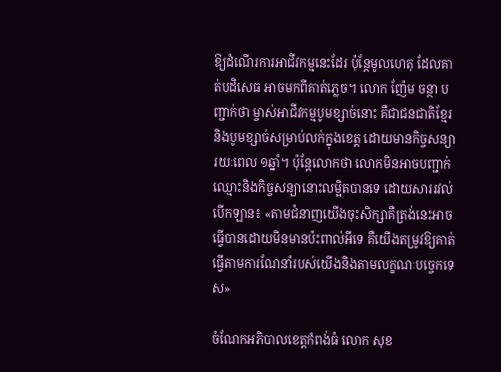ឱ្យដំណើរការអាជីវកម្មនេះដែរ ប៉ុន្តែមូលហេតុ ដែលគាត់បដិសេធ អាចមកពីគាត់ភ្លេច។ លោក ញ៉ែម ចន្ថា បញ្ជាក់ថា ម្ចាស់អាជីវកម្មបូមខ្សាច់នោះ គឺជាជនជាតិខ្មែរ និងបូមខ្សាច់សម្រាប់លក់ក្នុងខេត្ត ដោយមានកិច្ចសន្យារយៈពេល ១ឆ្នាំ។ ប៉ុន្តែលោកថា លោកមិនអាចបញ្ជាក់ឈ្មោះនិងកិច្ចសន្យានោះលម្អិតបានទេ ដោយសាររវល់បើកឡាន៖ «តាមជំនាញយើងចុះសិក្សាគឺត្រង់នេះអាចធ្វើបានដោយមិនមានប៉ះពាល់អីទេ គឺយើងតម្រូវឱ្យគាត់ធ្វើតាមការណែនាំរបស់យើងនិងតាមលក្ខណៈបច្ចេកទេស»

ចំណែកអភិបាលខេត្តកំពង់ធំ លោក សុខ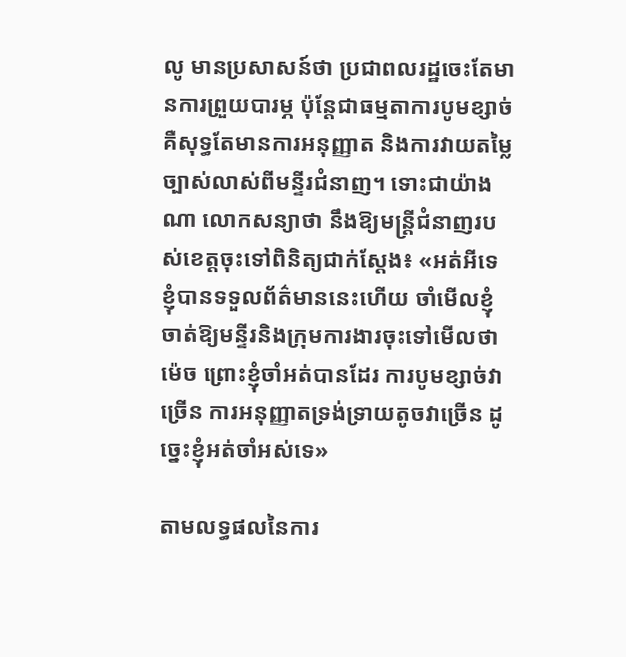លូ មានប្រសាសន៍ថា ប្រជាពលរដ្ឋចេះតែមានការព្រួយបារម្ភ ប៉ុន្តែជាធម្មតាការបូមខ្សាច់ គឺសុទ្ធតែមានការអនុញ្ញាត និងការវាយតម្លៃច្បាស់លាស់ពីមន្ទីរជំនាញ។ ទោះជាយ៉ាងណា លោកសន្យាថា នឹងឱ្យមន្ត្រីជំនាញរបស់ខេត្តចុះទៅពិនិត្យជាក់ស្ដែង៖ «អត់អីទេ ខ្ញុំបានទទួលព័ត៌មាននេះហើយ ចាំមើលខ្ញុំចាត់ឱ្យមន្ទីរនិងក្រុមការងារចុះទៅមើលថាម៉េច ព្រោះខ្ញុំចាំអត់បានដែរ ការបូមខ្សាច់វាច្រើន ការអនុញ្ញាតទ្រង់ទ្រាយតូចវាច្រើន ដូច្នេះខ្ញុំអត់ចាំអស់ទេ»

តាមលទ្ធផលនៃការ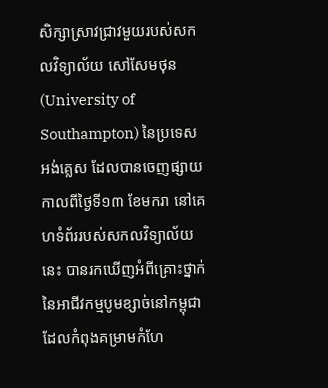សិក្សាស្រាវជ្រាវមួយរបស់សកលវិទ្យាល័យ សៅសែមថុន (University of Southampton) នៃប្រទេសអង់គ្លេស ដែលបានចេញផ្សាយកាលពីថ្ងៃទី១៣ ខែមករា នៅគេហទំព័ររបស់សកលវិទ្យាល័យនេះ បានរកឃើញអំពីគ្រោះថ្នាក់ នៃអាជីវកម្មបូមខ្សាច់នៅកម្ពុជា ដែលកំពុងគម្រាមកំហែ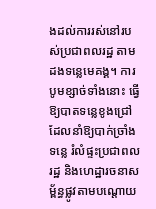ងដល់ការរស់នៅរបស់ប្រជាពលរដ្ឋ តាមដងទន្លេមេគង្គ។ ការបូមខ្សាច់ទាំងនោះ ធ្វើឱ្យបាតទន្លេខូងជ្រៅ ដែលនាំឱ្យបាក់ច្រាំងទន្លេ រំលំផ្ទះប្រជាពលរដ្ឋ និងហេដ្ឋារចនាសម្ព័ន្ធផ្លូវតាមបណ្ដោយ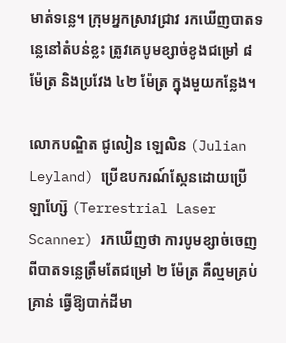មាត់ទន្លេ។ ក្រុមអ្នកស្រាវជ្រាវ រកឃើញបាតទន្លេនៅតំបន់ខ្លះ ត្រូវគេបូមខ្សាច់ខូងជម្រៅ ៨ ម៉ែត្រ និងប្រវែង ៤២ ម៉ែត្រ ក្នុងមួយកន្លែង។

លោកបណ្ឌិត ជូលៀន ឡេលិន (Julian Leyland) ប្រើឧបករណ៍ស្កែនដោយប្រើឡាហ្ស៊ែ (Terrestrial Laser Scanner) រកឃើញថា ការបូមខ្សាច់ចេញពីបាតទន្លេត្រឹមតែជម្រៅ ២ ម៉ែត្រ គឺល្មមគ្រប់គ្រាន់ ធ្វើឱ្យបាក់ដីមា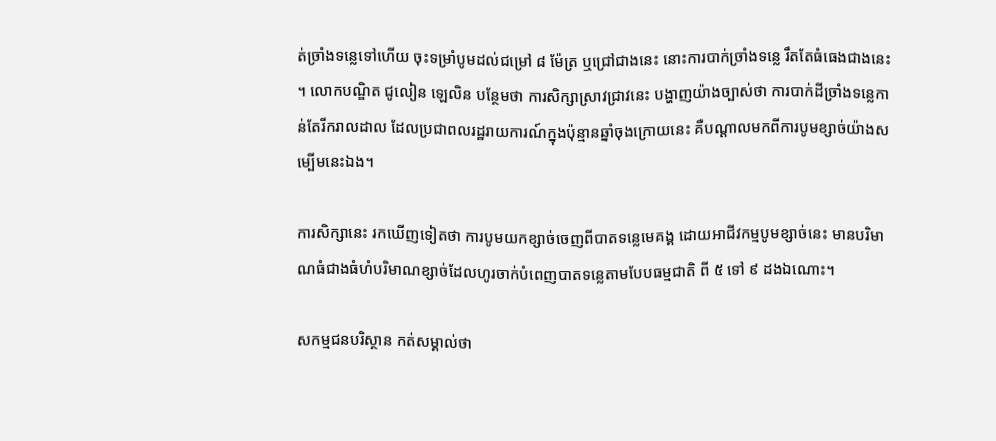ត់ច្រាំងទន្លេទៅហើយ ចុះទម្រាំបូមដល់ជម្រៅ ៨ ម៉ែត្រ ឬជ្រៅជាងនេះ នោះការបាក់ច្រាំងទន្លេ រឹតតែធំធេងជាងនេះ។ លោកបណ្ឌិត ជូលៀន ឡេលិន បន្ថែមថា ការសិក្សាស្រាវជ្រាវនេះ បង្ហាញយ៉ាងច្បាស់ថា ការបាក់ដីច្រាំងទន្លេកាន់តែរីករាលដាល ដែលប្រជាពលរដ្ឋរាយការណ៍ក្នុងប៉ុន្មានឆ្នាំចុងក្រោយនេះ គឺបណ្ដាលមកពីការបូមខ្សាច់យ៉ាងសម្បើមនេះឯង។

ការសិក្សានេះ រកឃើញទៀតថា ការបូមយកខ្សាច់ចេញពីបាតទន្លេមេគង្គ ដោយអាជីវកម្មបូមខ្សាច់នេះ មានបរិមាណធំជាងធំហំបរិមាណខ្សាច់ដែលហូរចាក់បំពេញបាតទន្លេតាមបែបធម្មជាតិ ពី ៥ ទៅ ៩ ដងឯណោះ។

សកម្មជនបរិស្ថាន កត់សម្គាល់ថា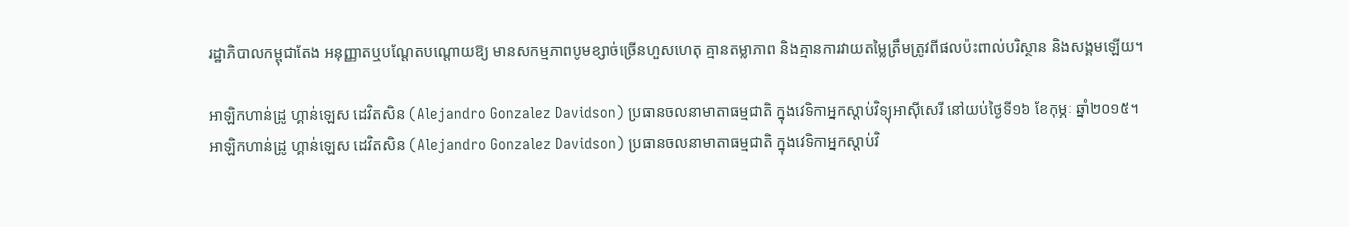រដ្ឋាភិបាលកម្ពុជាតែង អនុញ្ញាតឬបណ្ដែតបណ្ដោយឱ្យ មានសកម្មភាពបូមខ្សាច់ច្រើនហួសហេតុ គ្មានតម្លាភាព និងគ្មានការវាយតម្លៃត្រឹមត្រូវពីផលប៉ះពាល់បរិស្ថាន និងសង្គមឡើយ។

អាឡិកហាន់ដ្រូ ហ្គាន់ឡេស ដេវិតសិន (Alejandro Gonzalez Davidson) ប្រធានចលនាមាតាធម្មជាតិ ក្នុងវេទិកាអ្នកស្ដាប់វិទ្យុអាស៊ីសេរី នៅយប់ថ្ងៃទី១៦ ខែកុម្ភៈ ឆ្នាំ២០១៥។
អាឡិកហាន់ដ្រូ ហ្គាន់ឡេស ដេវិតសិន (Alejandro Gonzalez Davidson) ប្រធានចលនាមាតាធម្មជាតិ ក្នុងវេទិកាអ្នកស្ដាប់វិ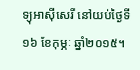ទ្យុអាស៊ីសេរី នៅយប់ថ្ងៃទី១៦ ខែកុម្ភៈ ឆ្នាំ២០១៥។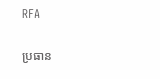RFA

ប្រធាន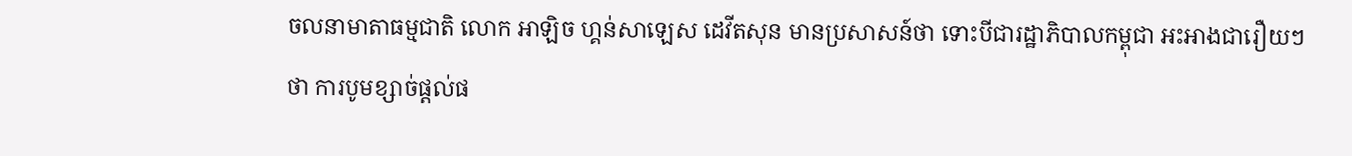ចលនាមាតាធម្មជាតិ លោក អាឡិច ហ្គន់សាឡេស ដេវីតសុន មានប្រសាសន៍ថា ទោះបីជារដ្ឋាភិបាលកម្ពុជា អះអាងជារឿយៗថា ការបូមខ្សាច់ផ្ដល់ផ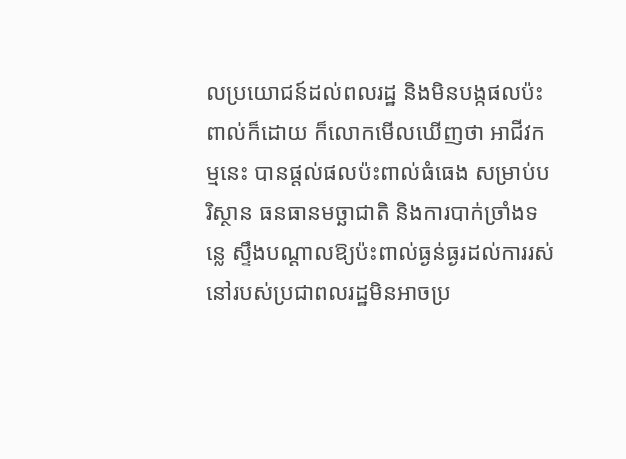លប្រយោជន៍ដល់ពលរដ្ឋ និងមិនបង្កផលប៉ះពាល់ក៏ដោយ ក៏លោកមើលឃើញថា អាជីវកម្មនេះ បានផ្តល់ផលប៉ះពាល់ធំធេង សម្រាប់បរិស្ថាន ធនធានមច្ឆាជាតិ និងការបាក់ច្រាំងទន្លេ ស្ទឹងបណ្ដាលឱ្យប៉ះពាល់ធ្ងន់ធ្ងរដល់ការរស់នៅរបស់ប្រជាពលរដ្ឋមិនអាចប្រ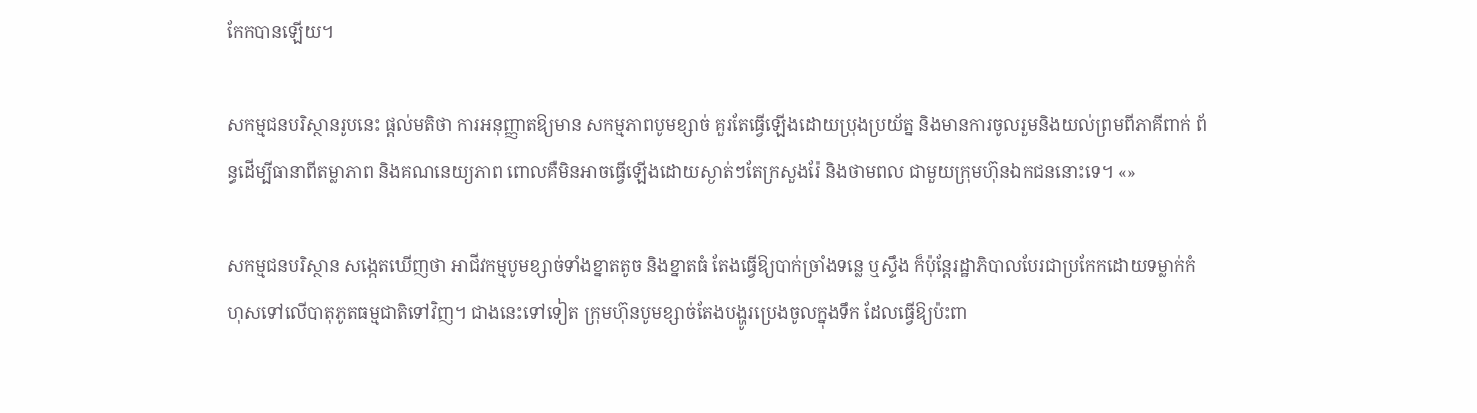កែកបានឡើយ។

សកម្មជនបរិស្ថានរូបនេះ ផ្ដល់មតិថា ការអនុញ្ញាតឱ្យមាន សកម្មភាពបូមខ្សាច់ គួរតែធ្វើឡើងដោយប្រុងប្រយ័ត្ន និងមានការចូលរួមនិងយល់ព្រមពីភាគីពាក់ ព័ន្ធដើម្បីធានាពីតម្លាភាព និងគណនេយ្យភាព ពោលគឺមិនអាចធ្វើឡើងដោយស្ងាត់ៗតែក្រសួងរ៉ែ និងថាមពល ជាមួយក្រុមហ៊ុនឯកជននោះទេ។ «»

សកម្មជនបរិស្ថាន សង្កេតឃើញថា អាជីវកម្មបូមខ្សាច់ទាំងខ្នាតតូច និងខ្នាតធំ តែងធ្វើឱ្យបាក់ច្រាំងទន្លេ ឬស្ទឹង ក៏ប៉ុន្តែរដ្ឋាភិបាលបែរជាប្រកែកដោយទម្លាក់កំហុសទៅលើបាតុភូតធម្មជាតិទៅវិញ។ ជាងនេះទៅទៀត ក្រុមហ៊ុនបូមខ្សាច់តែងបង្ហូរប្រេងចូលក្នុងទឹក ដែលធ្វើឱ្យប៉ះពា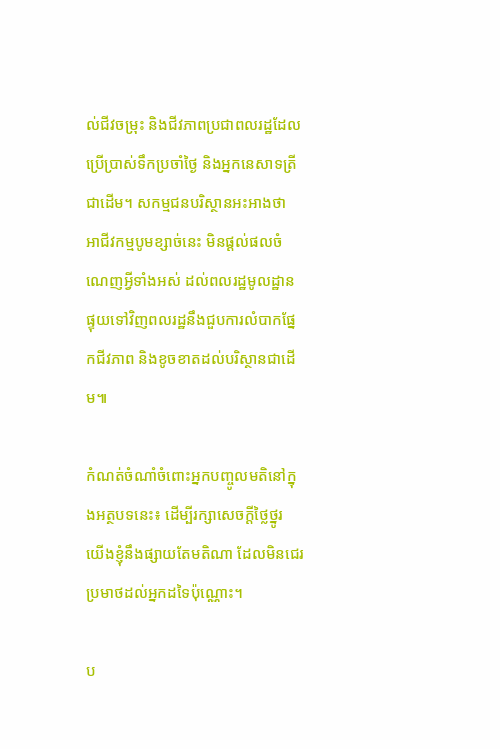ល់ជីវចម្រុះ និងជីវភាពប្រជាពលរដ្ឋដែលប្រើប្រាស់ទឹកប្រចាំថ្ងៃ និងអ្នកនេសាទត្រីជាដើម។ សកម្មជនបរិស្ថានអះអាងថា អាជីវកម្មបូមខ្សាច់នេះ មិនផ្ដល់ផលចំណេញអ្វីទាំងអស់ ដល់ពលរដ្ឋមូលដ្ឋាន ផ្ទុយទៅវិញពលរដ្ឋនឹងជួបការលំបាកផ្នែកជីវភាព និងខូចខាតដល់បរិស្ថានជាដើម៕

កំណត់ចំណាំចំពោះអ្នកបញ្ចូលមតិនៅក្នុងអត្ថបទនេះ៖ ដើម្បីរក្សាសេចក្ដីថ្លៃថ្នូរ យើងខ្ញុំនឹងផ្សាយតែមតិណា ដែលមិនជេរប្រមាថដល់អ្នកដទៃប៉ុណ្ណោះ។

ប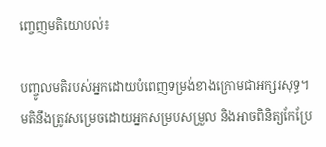ញ្ចេញមតិយោបល់៖

បញ្ចូលមតិរបស់អ្នកដោយបំពេញទម្រង់ខាងក្រោមជាអក្សរសុទ្ធ។ មតិនឹងត្រូវសម្រេចដោយអ្នកសម្របសម្រួល និងអាចពិនិត្យកែប្រែ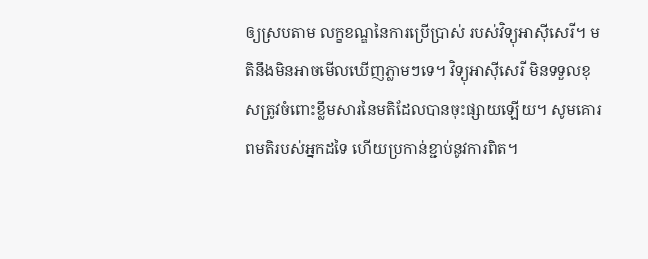ឲ្យស្របតាម លក្ខខណ្ឌនៃការប្រើប្រាស់ របស់វិទ្យុអាស៊ីសេរី។ មតិនឹងមិនអាចមើលឃើញភ្លាមៗទេ។ វិទ្យុអាស៊ីសេរី មិនទទួលខុសត្រូវចំពោះខ្លឹមសារនៃមតិដែលបានចុះផ្សាយឡើយ។ សូមគោរពមតិរបស់អ្នកដទៃ ហើយប្រកាន់ខ្ជាប់នូវការពិត។